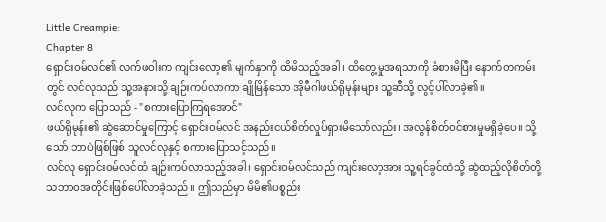Little Creampie:
Chapter 8
ရှောင်းဝမ်လင်၏ လက်ဖဝါးက ကျင်းလော့၏ မျက်နှာကို ထိမိသည့်အခါ၊ ထိတွေ့မှုအရသာကို ခံစားမိပြီး နောက်တကမ်းတွင် လင်လုသည် သူ့အနားသို့ ချဉ်းကပ်လာကာ ချိုမြိန်သော အိုမီဂါဖယ်ရိုမုန်းများ သူ့ဆီသို့ လွင့်ပါ်လာခဲ့၏။
လင်လုက ပြောသည် - "စကားပြောကြရအောင်"
ဖယ်ရိုမုန်း၏ ဆွဲဆောင်မှုကြောင့် ရှောင်းဝမ်လင် အနည်းငယ်စိတ်လှုပ်ရှားမိသော်လည်း၊ အလွန်စိတ်ဝင်စားမှုမရှိခဲ့ပေ။ သို့သော် ဘာပဲဖြစ်ဖြစ် သူလင်လုနှင့် စကားပြောသင့်သည်။
လင်လု ရှောင်းဝမ်လင်ထံ ချဉ်းကပ်လာသည့်အခါ၊ ရှောင်းဝမ်လင်သည် ကျင်းလော့အား သူ့ရင်ခွင်ထဲသို့ ဆွဲထည့်လိုစိတ်တို့ သဘာဝအတိုင်းဖြစ်ပေါ်လာခဲ့သည်။ ဤသည်မှာ မိမိ၏ပစ္စည်း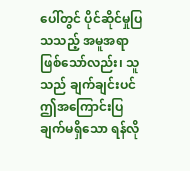ပေါ်တွင် ပိုင်ဆိုင်မှုပြသသည့် အမူအရာဖြစ်သော်လည်း၊ သူသည် ချက်ချင်းပင် ဤအကြောင်းပြချက်မရှိသော ရန်လို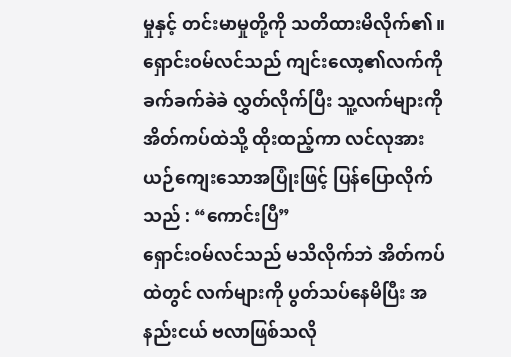မှုနှင့် တင်းမာမှုတို့ကို သတိထားမိလိုက်၏။
ရှောင်းဝမ်လင်သည် ကျင်းလော့၏လက်ကို ခက်ခက်ခဲခဲ လွှတ်လိုက်ပြီး သူ့လက်များကို အိတ်ကပ်ထဲသို့ ထိုးထည့်ကာ လင်လုအား ယဉ်ကျေးသောအပြုံးဖြင့် ပြန်ပြောလိုက်သည် : “ကောင်းပြီ”
ရှောင်းဝမ်လင်သည် မသိလိုက်ဘဲ အိတ်ကပ်ထဲတွင် လက်များကို ပွတ်သပ်နေမိပြီး အနည်းငယ် ဗလာဖြစ်သလို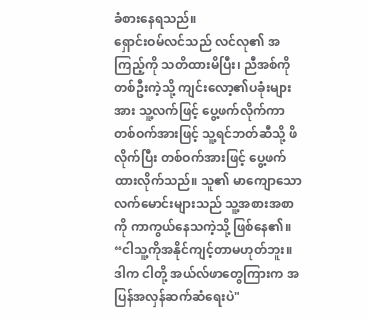ခံစားနေရသည်။
ရှောင်းဝမ်လင်သည် လင်လု၏ အကြည့်ကို သတိထားမိပြီး၊ ညီအစ်ကိုတစ်ဦးကဲ့သို့ ကျင်းလော့၏ပခုံးများအား သူ့လက်ဖြင့် ပွေ့ဖက်လိုက်ကာ တစ်ဝက်အားဖြင့် သူ့ရင်ဘတ်ဆီသို့ ဖိလိုက်ပြီး တစ်ဝက်အားဖြင့် ပွေ့ဖက်ထားလိုက်သည်။ သူ၏ မာကျောသော လက်မောင်းများသည် သူ့အစားအစာကို ကာကွယ်နေသကဲ့သို့ ဖြစ်နေ၏။ “ငါသူ့ကိုအနိုင်ကျင့်တာမဟုတ်ဘူး။ ဒါက ငါတို့ အယ်လ်ဖာတွေကြားက အပြန်အလှန်ဆက်ဆံရေးပဲ"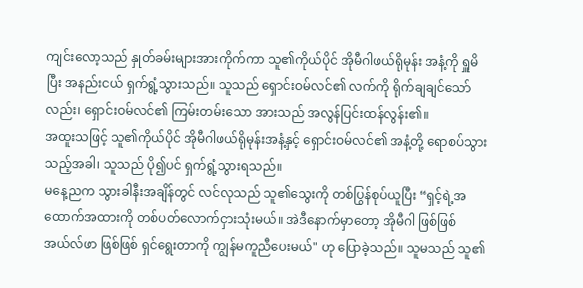ကျင်းလော့သည် နှုတ်ခမ်းများအားကိုက်ကာ သူ၏ကိုယ်ပိုင် အိုမီဂါဖယ်ရိုမုန်း အနံ့ကို ရှူမိပြီး အနည်းငယ် ရှက်ရွံ့သွားသည်။ သူသည် ရှောင်းဝမ်လင်၏ လက်ကို ရိုက်ချချင်သော်လည်း၊ ရှောင်းဝမ်လင်၏ ကြမ်းတမ်းသော အားသည် အလွန်ပြင်းထန်လွန်း၏။
အထူးသဖြင့် သူ၏ကိုယ်ပိုင် အိုမီဂါဖယ်ရိုမုန်းအနံ့နှင့် ရှောင်းဝမ်လင်၏ အနံ့တို့ ရောစပ်သွားသည့်အခါ၊ သူသည် ပို၍ပင် ရှက်ရွံ့သွားရသည်။
မနေ့ညက သွားခါနီးအချိန်တွင် လင်လုသည် သူ၏သွေးကို တစ်ပြွန်စုပ်ယူပြီး “ရှင့်ရဲ့အထောက်အထားကို တစ်ပတ်လောက်ငှားသုံးမယ်။ အဲဒီနောက်မှာတော့ အိုမီဂါ ဖြစ်ဖြစ် အယ်လ်ဖာ ဖြစ်ဖြစ် ရှင်ရွေးတာကို ကျွန်မကူညီပေးမယ်" ဟု ပြောခဲ့သည်။ သူမသည် သူ၏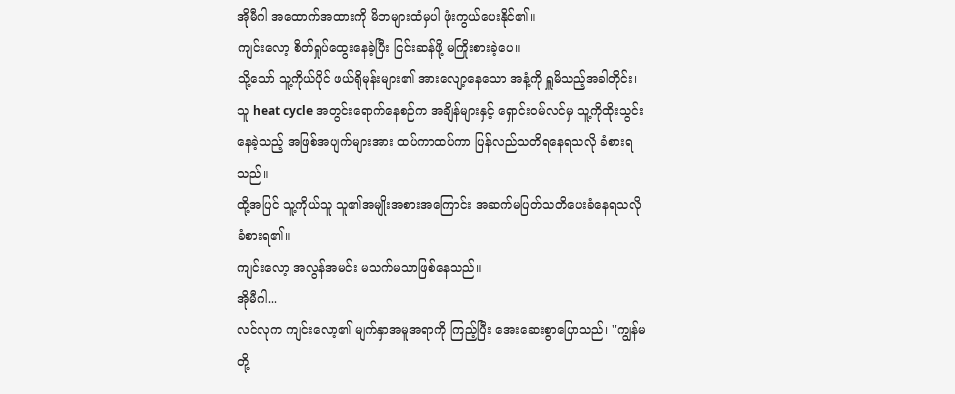အိုမီဂါ အထောက်အထားကို မိဘများထံမှပါ ဖုံးကွယ်ပေးနိုင်၏။
ကျင်းလော့ စိတ်ရှုပ်ထွေးနေခဲ့ပြီး ငြင်းဆန်ဖို့ မကြိုးစားခဲ့ပေ။
သို့သော် သူ့ကိုယ်ပိုင် ဖယ်ရိုမုန်းများ၏ အားလျော့နေသော အနံ့ကို ရှူမိသည့်အခါတိုင်း၊ သူ heat cycle အတွင်းရောက်နေစဉ်က အချိန်များနှင့် ရှောင်းဝမ်လင်မှ သူ့ကိုထိုးသွင်းနေခဲ့သည့် အဖြစ်အပျက်များအား ထပ်ကာထပ်ကာ ပြန်လည်သတိရနေရသလို ခံစားရသည်။
ထို့အပြင် သူ့ကိုယ်သူ သူ၏အမျိုးအစားအကြောင်း အဆက်မပြတ်သတိပေးခံနေရသလို ခံစားရ၏။
ကျင်းလော့ အလွန်အမင်း မသက်မသာဖြစ်နေသည်။
အိုမီဂါ...
လင်လုက ကျင်းလော့၏ မျက်နှာအမူအရာကို ကြည့်ပြီး အေးဆေးစွာပြောသည်၊ "ကျွန်မတို့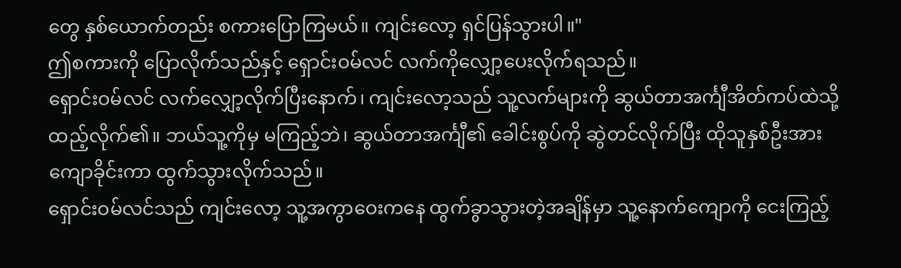တွေ နှစ်ယောက်တည်း စကားပြောကြမယ်။ ကျင်းလော့ ရှင်ပြန်သွားပါ။"
ဤစကားကို ပြောလိုက်သည်နှင့် ရှောင်းဝမ်လင် လက်ကိုလျှော့ပေးလိုက်ရသည်။
ရှောင်းဝမ်လင် လက်လျှော့လိုက်ပြီးနောက်၊ ကျင်းလော့သည် သူ့လက်များကို ဆွယ်တာအင်္ကျီအိတ်ကပ်ထဲသို့ ထည့်လိုက်၏။ ဘယ်သူ့ကိုမှ မကြည့်ဘဲ၊ ဆွယ်တာအင်္ကျီ၏ ခေါင်းစွပ်ကို ဆွဲတင်လိုက်ပြီး ထိုသူနှစ်ဦးအား ကျောခိုင်းကာ ထွက်သွားလိုက်သည်။
ရှောင်းဝမ်လင်သည် ကျင်းလော့ သူ့အကွာဝေးကနေ ထွက်ခွာသွားတဲ့အချိန်မှာ သူ့နောက်ကျောကို ငေးကြည့်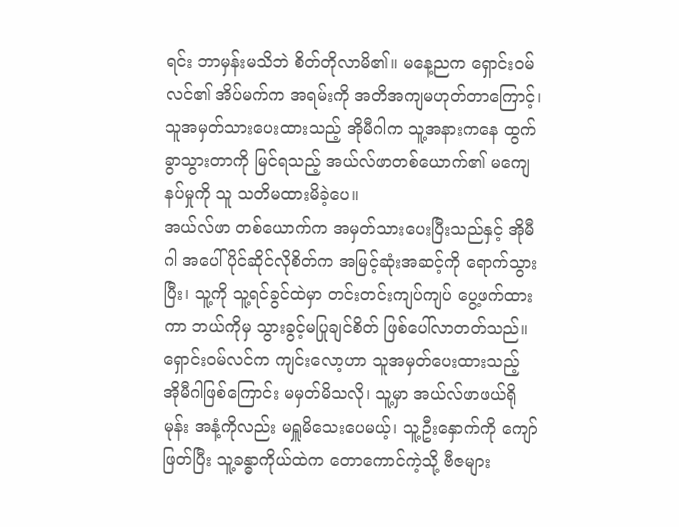ရင်း ဘာမှန်းမသိဘဲ စိတ်တိုလာမိ၏။ မနေ့ညက ရှောင်းဝမ်လင်၏ အိပ်မက်က အရမ်းကို အတိအကျမဟုတ်တာကြောင့်၊ သူအမှတ်သားပေးထားသည့် အိုမီဂါက သူ့အနားကနေ ထွက်ခွာသွားတာကို မြင်ရသည့် အယ်လ်ဖာတစ်ယောက်၏ မကျေနပ်မှုကို သူ သတိမထားမိခဲ့ပေ။
အယ်လ်ဖာ တစ်ယောက်က အမှတ်သားပေးပြီးသည်နှင့် အိုမီဂါ အပေါ်ပိုင်ဆိုင်လိုစိတ်က အမြင့်ဆုံးအဆင့်ကို ရောက်သွားပြီး၊ သူ့ကို သူ့ရင်ခွင်ထဲမှာ တင်းတင်းကျပ်ကျပ် ပွေ့ဖက်ထားကာ ဘယ်ကိုမှ သွားခွင့်မပြုချင်စိတ် ဖြစ်ပေါ်လာတတ်သည်။
ရှောင်းဝမ်လင်က ကျင်းလော့ဟာ သူအမှတ်ပေးထားသည့် အိုမီဂါဖြစ်ကြောင်း မမှတ်မိသလို၊ သူ့မှာ အယ်လ်ဖာဖယ်ရိုမုန်း အနံ့ကိုလည်း မရှူမိသေးပေမယ့်၊ သူ့ဦးနှောက်ကို ကျော်ဖြတ်ပြီး သူ့ခန္ဓာကိုယ်ထဲက တောကောင်ကဲ့သို့ ဗီဇများ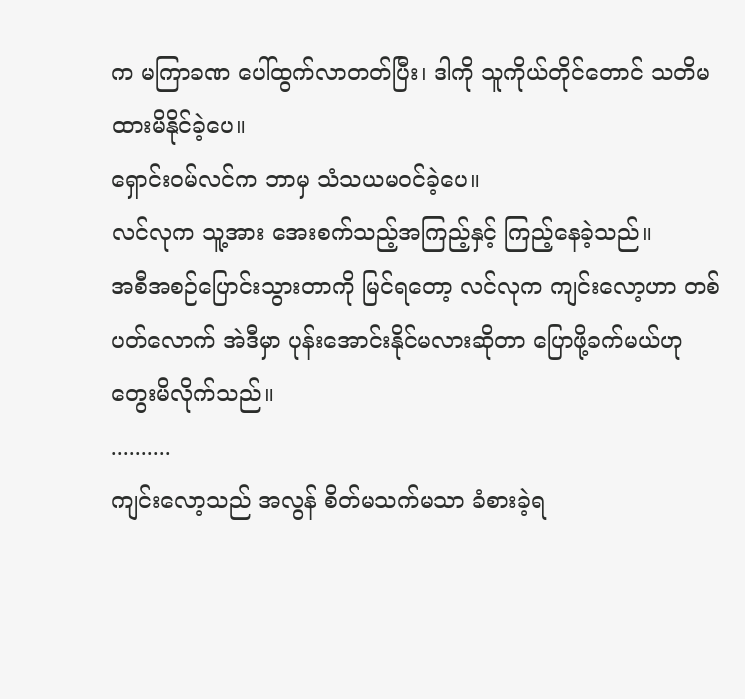က မကြာခဏ ပေါ်ထွက်လာတတ်ပြီး၊ ဒါကို သူကိုယ်တိုင်တောင် သတိမထားမိနိုင်ခဲ့ပေ။
ရှောင်းဝမ်လင်က ဘာမှ သံသယမဝင်ခဲ့ပေ။
လင်လုက သူ့အား အေးစက်သည့်အကြည့်နှင့် ကြည့်နေခဲ့သည်။
အစီအစဉ်ပြောင်းသွားတာကို မြင်ရတော့ လင်လုက ကျင်းလော့ဟာ တစ်ပတ်လောက် အဲဒီမှာ ပုန်းအောင်းနိုင်မလားဆိုတာ ပြောဖို့ခက်မယ်ဟု တွေးမိလိုက်သည်။
..........
ကျင်းလော့သည် အလွန် စိတ်မသက်မသာ ခံစားခဲ့ရ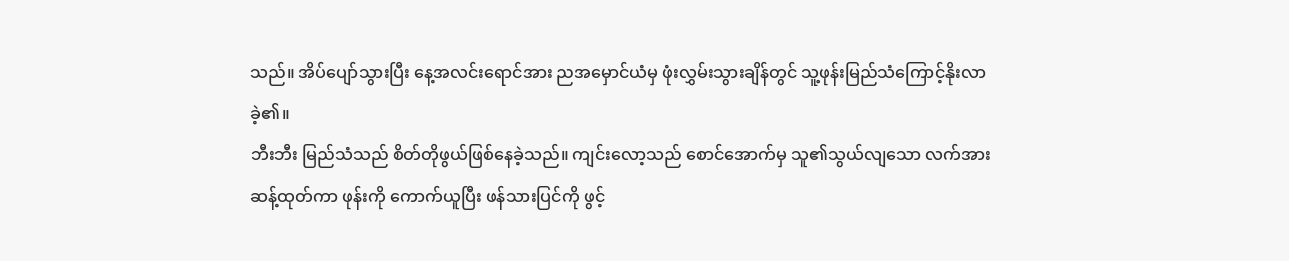သည်။ အိပ်ပျော်သွားပြီး နေ့အလင်းရောင်အား ညအမှောင်ယံမှ ဖုံးလွှမ်းသွားချိန်တွင် သူ့ဖုန်းမြည်သံကြောင့်နိုးလာခဲ့၏။
ဘီးဘီး မြည်သံသည် စိတ်တိုဖွယ်ဖြစ်နေခဲ့သည်။ ကျင်းလော့သည် စောင်အောက်မှ သူ၏သွယ်လျသော လက်အားဆန့်ထုတ်ကာ ဖုန်းကို ကောက်ယူပြီး ဖန်သားပြင်ကို ဖွင့်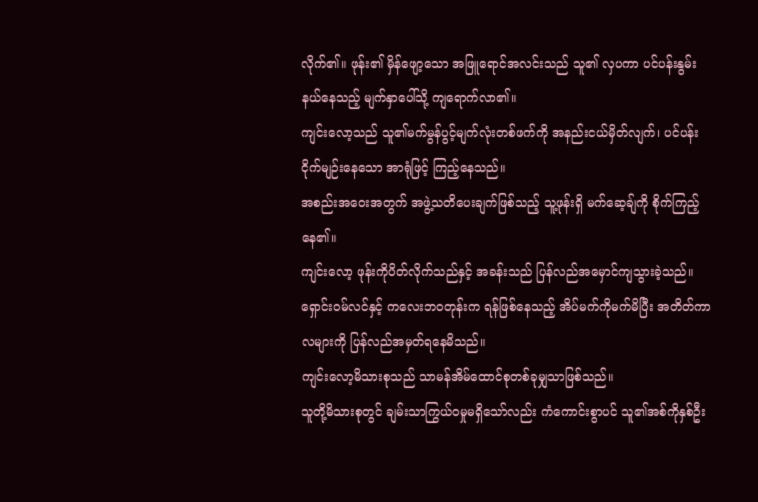လိုက်၏။ ဖုန်း၏ မှိန်ဖျော့သော အဖြူရောင်အလင်းသည် သူ၏ လှပကာ ပင်ပန်းနွမ်းနယ်နေသည့် မျက်နှာပေါ်သို့ ကျရောက်လာ၏။
ကျင်းလော့သည် သူ၏မက်မွန်ပွင့်မျက်လုံးတစ်ဖက်ကို အနည်းငယ်မှိတ်လျက်၊ ပင်ပန်းငိုက်မျဉ်းနေသော အာရုံဖြင့် ကြည့်နေသည်။
အစည်းအဝေးအတွက် အဖွဲ့သတိပေးချက်ဖြစ်သည့် သူ့ဖုန်းရှိ မက်ဆေ့ချ်ကို စိုက်ကြည့်နေ၏။
ကျင်းလော့ ဖုန်းကိုပိတ်လိုက်သည်နှင့် အခန်းသည် ပြန်လည်အမှောင်ကျသွားခဲ့သည်။ ရှောင်းဝမ်လင်နှင့် ကလေးဘဝတုန်းက ရန်ဖြစ်နေသည့် အိပ်မက်ကိုမက်မိပြီး အတိတ်ကာလများကို ပြန်လည်အမှတ်ရနေမိသည်။
ကျင်းလော့မိသားစုသည် သာမန်အိမ်ထောင်စုတစ်ခုမျှသာဖြစ်သည်။
သူတို့မိသားစုတွင် ချမ်းသာကြွယ်ဝမှုမရှိသော်လည်း ကံကောင်းစွာပင် သူ၏အစ်ကိုနှစ်ဦး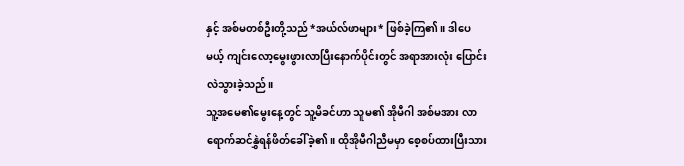နှင့် အစ်မတစ်ဦးတို့သည် *အယ်လ်ဖာများ* ဖြစ်ခဲ့ကြ၏။ ဒါပေမယ့် ကျင်းလော့မွေးဖွားလာပြီးနောက်ပိုင်းတွင် အရာအားလုံး ပြောင်းလဲသွားခဲ့သည်။
သူ့အမေ၏မွေးနေ့တွင် သူ့မိခင်ဟာ သူမ၏ အိုမီဂါ အစ်မအား လာရောက်ဆင်နွှဲရန်ဖိတ်ခေါ်ခဲ့၏။ ထိုအိုမီဂါညီမမှာ စေ့စပ်ထားပြီးသား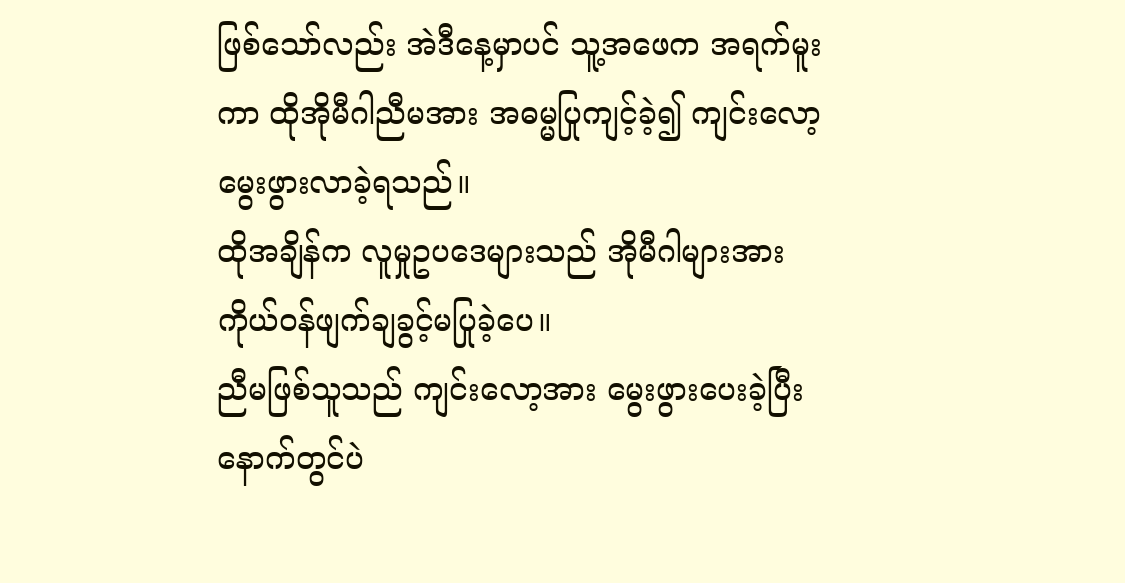ဖြစ်သော်လည်း အဲဒီနေ့မှာပင် သူ့အဖေက အရက်မူးကာ ထိုအိုမီဂါညီမအား အဓမ္မပြုကျင့်ခဲ့၍ ကျင်းလော့မွေးဖွားလာခဲ့ရသည်။
ထိုအချိန်က လူမှုဥပဒေများသည် အိုမီဂါများအား ကိုယ်ဝန်ဖျက်ချခွင့်မပြုခဲ့ပေ။
ညီမဖြစ်သူသည် ကျင်းလော့အား မွေးဖွားပေးခဲ့ပြီးနောက်တွင်ပဲ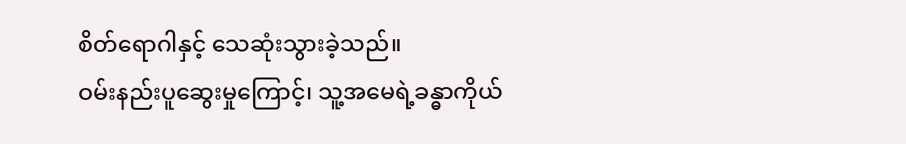စိတ်ရောဂါနှင့် သေဆုံးသွားခဲ့သည်။
ဝမ်းနည်းပူဆွေးမှုကြောင့်၊ သူ့အမေရဲ့ခန္ဓာကိုယ်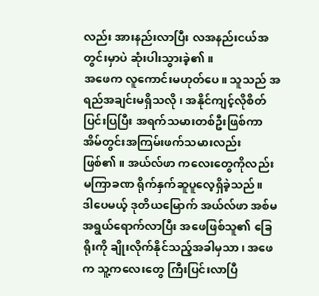လည်း အားနည်းလာပြီး လအနည်းငယ်အတွင်းမှာပဲ ဆုံးပါးသွားခဲ့၏။
အဖေက လူကောင်းမဟုတ်ပေ။ သူသည် အရည်အချင်းမရှိသလို၊ အနိုင်ကျင့်လိုစိတ်ပြင်းပြပြီး အရက်သမားတစ်ဦးဖြစ်ကာ အိမ်တွင်းအကြမ်းဖက်သမားလည်း ဖြစ်၏။ အယ်လ်ဖာ ကလေးတွေကိုလည်း မကြာခဏ ရိုက်နှက်ဆူပူလေ့ရှိခဲ့သည်။
ဒါပေမယ့် ဒုတိယမြောက် အယ်လ်ဖာ အစ်မအရွယ်ရောက်လာပြီး အဖေဖြစ်သူ၏ ခြေရိုးကို ချိုးလိုက်နိုင်သည့်အခါမှသာ၊ အဖေက သူ့ကလေးတွေ ကြီးပြင်းလာပြီ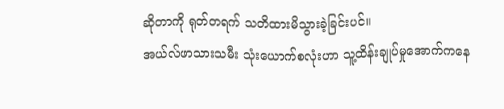ဆိုတာကို ရုတ်တရက် သတိထားမိသွားခဲ့ခြင်းပင်။
အယ်လ်ဖာသားသမီး သုံးယောက်စလုံးဟာ သူ့ထိန်းချုပ်မှုအောက်ကနေ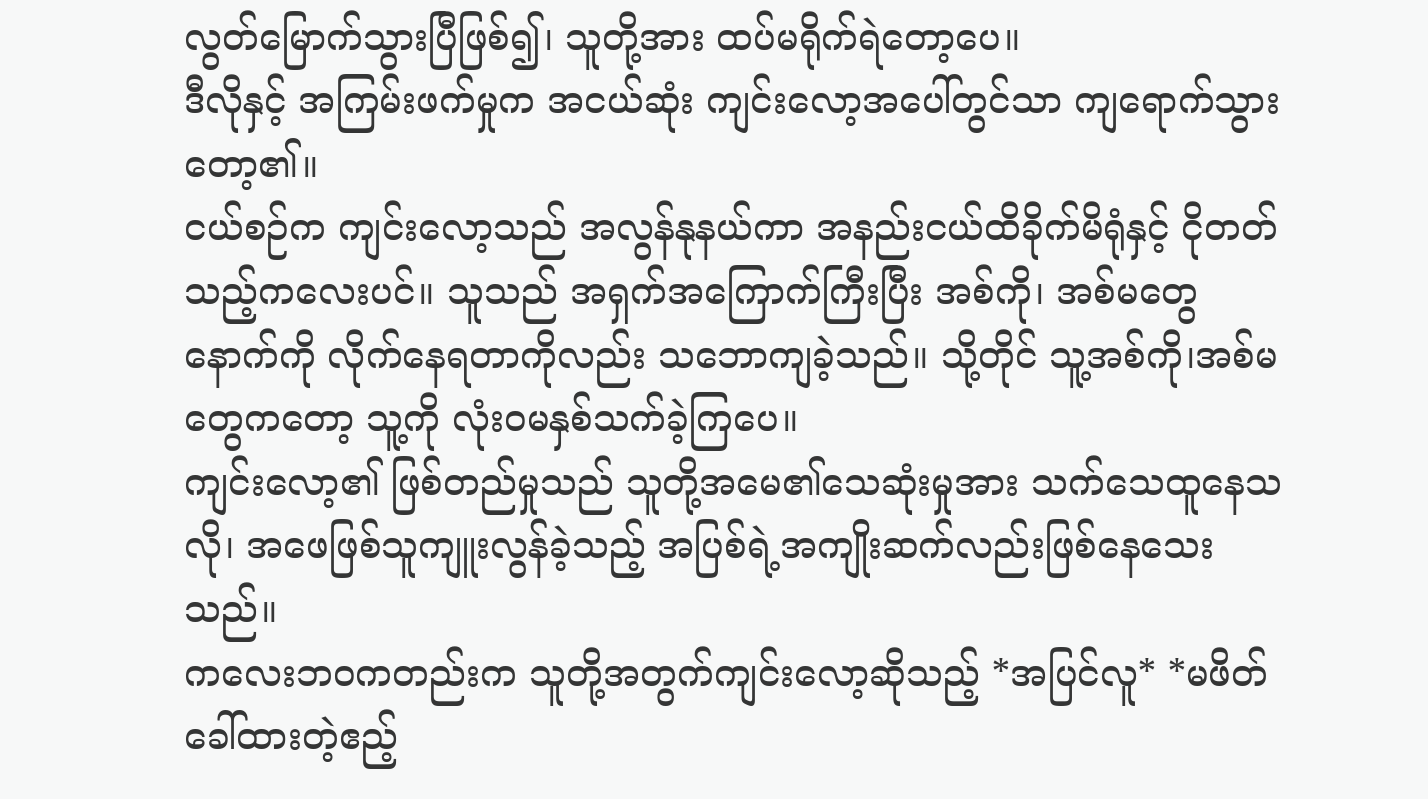လွတ်မြောက်သွားပြီဖြစ်၍၊ သူတို့အား ထပ်မရိုက်ရဲတော့ပေ။
ဒီလိုနှင့် အကြမ်းဖက်မှုက အငယ်ဆုံး ကျင်းလော့အပေါ်တွင်သာ ကျရောက်သွားတော့၏။
ငယ်စဉ်က ကျင်းလော့သည် အလွန်နုနယ်ကာ အနည်းငယ်ထိခိုက်မိရုံနှင့် ငိုတတ်သည့်ကလေးပင်။ သူသည် အရှက်အကြောက်ကြီးပြီး အစ်ကို၊ အစ်မတွေနောက်ကို လိုက်နေရတာကိုလည်း သဘောကျခဲ့သည်။ သို့တိုင် သူ့အစ်ကို၊အစ်မတွေကတော့ သူ့ကို လုံးဝမနှစ်သက်ခဲ့ကြပေ။
ကျင်းလော့၏ ဖြစ်တည်မှုသည် သူတို့အမေ၏သေဆုံးမှုအား သက်သေထူနေသလို၊ အဖေဖြစ်သူကျူးလွန်ခဲ့သည့် အပြစ်ရဲ့အကျိုးဆက်လည်းဖြစ်နေသေးသည်။
ကလေးဘဝကတည်းက သူတို့အတွက်ကျင်းလော့ဆိုသည့် *အပြင်လူ* *မဖိတ်ခေါ်ထားတဲ့ဧည့်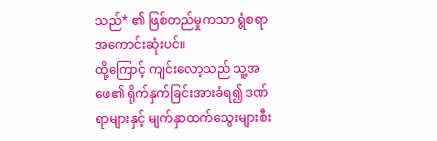သည်* ၏ ဖြစ်တည်မှုကသာ ရွံစရာအကောင်းဆုံးပင်။
ထို့ကြောင့် ကျင်းလော့သည် သူ့အဖေ၏ ရိုက်နှက်ခြင်းအားခံရ၍ ဒဏ်ရာများနှင့် မျက်နှာထက်သွေးများစီး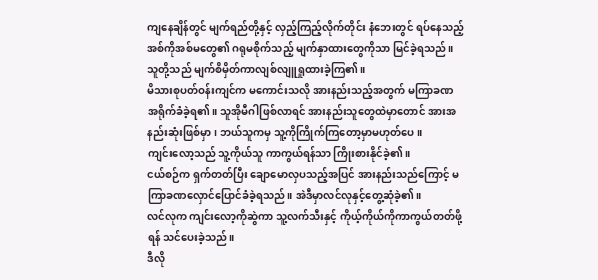ကျနေချိန်တွင် မျက်ရည်တို့နှင့် လှည့်ကြည့်လိုက်တိုင်း နံဘေးတွင် ရပ်နေသည့် အစ်ကိုအစ်မတွေ၏ ဂရုမစိုက်သည့် မျက်နှာထားတွေကိုသာ မြင်ခဲ့ရသည်။ သူတို့သည် မျက်စိမှိတ်ကာလျစ်လျူရှုထားခဲ့ကြ၏။
မိသားစုပတ်ဝန်းကျင်က မကောင်းသလို အားနည်းသည့်အတွက် မကြာခဏအရိုက်ခံခဲ့ရ၏။ သူအိုမီဂါဖြစ်လာရင် အားနည်းသူတွေထဲမှာတောင် အားအနည်းဆုံးဖြစ်မှာ၊ ဘယ်သူကမှ သူ့ကိုကြိုက်ကြတော့မှာမဟုတ်ပေ။
ကျင်းလော့သည် သူ့ကိုယ်သူ ကာကွယ်ရန်သာ ကြိုးစားနိုင်ခဲ့၏။
ငယ်စဉ်က ရှက်တတ်ပြီး ချောမောလှပသည့်အပြင် အားနည်းသည်ကြောင့် မကြာခဏလှောင်ပြောင်ခံခဲ့ရသည်။ အဲဒီမှာလင်လုနှင့်တွေ့ဆုံခဲ့၏။
လင်လုက ကျင်းလော့ကိုဆွဲကာ သူ့လက်သီးနှင့် ကိုယ့်ကိုယ်ကိုကာကွယ်တတ်ဖို့ရန် သင်ပေးခဲ့သည်။
ဒီလို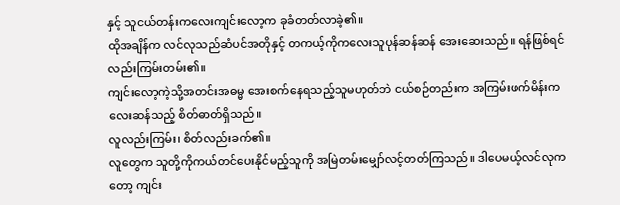နှင့် သူငယ်တန်းကလေးကျင်းလော့က ခုခံတတ်လာခဲ့၏။
ထိုအချိန်က လင်လုသည်ဆံပင်အတိုနှင့် တကယ့်ကိုကလေးသူပုန်ဆန်ဆန် အေးဆေးသည်။ ရန်ဖြစ်ရင်လည်းကြမ်းတမ်း၏။
ကျင်းလော့ကဲ့သို့အတင်းအဓမ္မ အေးစက်နေရသည့်သူမဟုတ်ဘဲ ငယ်စဉ်တည်းက အကြမ်းဖက်မိန်းကလေးဆန်သည့် စိတ်ဓာတ်ရှိသည်။
လူလည်းကြမ်း၊ စိတ်လည်းခက်၏။
လူတွေက သူတို့ကိုကယ်တင်ပေးနိုင်မည့်သူကို အမြဲတမ်းမျှော်လင့်တတ်ကြသည်။ ဒါပေမယ့်လင်လုကတော့ ကျင်း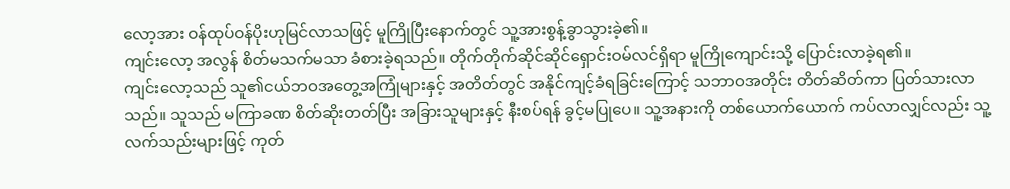လော့အား ဝန်ထုပ်ဝန်ပိုးဟုမြင်လာသဖြင့် မူကြိုပြီးနောက်တွင် သူ့အားစွန့်ခွာသွားခဲ့၏။
ကျင်းလော့ အလွန် စိတ်မသက်မသာ ခံစားခဲ့ရသည်။ တိုက်တိုက်ဆိုင်ဆိုင်ရှောင်းဝမ်လင်ရှိရာ မူကြိုကျောင်းသို့ ပြောင်းလာခဲ့ရ၏။
ကျင်းလော့သည် သူ၏ငယ်ဘဝအတွေ့အကြုံများနှင့် အတိတ်တွင် အနိုင်ကျင့်ခံရခြင်းကြောင့် သဘာဝအတိုင်း တိတ်ဆိတ်ကာ ပြတ်သားလာသည်။ သူသည် မကြာခဏ စိတ်ဆိုးတတ်ပြီး အခြားသူများနှင့် နီးစပ်ရန် ခွင့်မပြုပေ။ သူ့အနားကို တစ်ယောက်ယောက် ကပ်လာလျှင်လည်း သူ့လက်သည်းများဖြင့် ကုတ်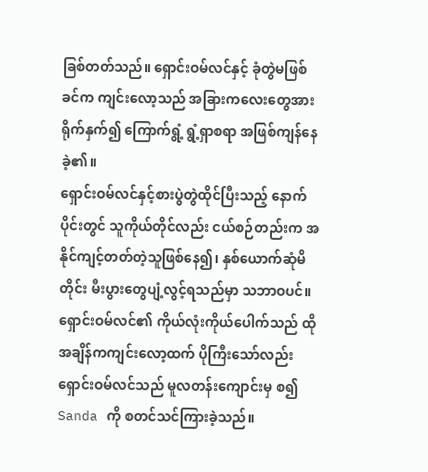ခြစ်တတ်သည်။ ရှောင်းဝမ်လင်နှင့် ခုံတွဲမဖြစ်ခင်က ကျင်းလော့သည် အခြားကလေးတွေအား ရိုက်နှက်၍ ကြောက်ရွံ့ ရွံ့ရှာစရာ အဖြစ်ကျန်နေခဲ့၏။
ရှောင်းဝမ်လင်နှင့်စားပွဲတွဲထိုင်ပြီးသည့် နောက်ပိုင်းတွင် သူကိုယ်တိုင်လည်း ငယ်စဉ်တည်းက အနိုင်ကျင့်တတ်တဲ့သူဖြစ်နေ၍၊ နှစ်ယောက်ဆုံမိတိုင်း မီးပွားတွေပျံ့လွင့်ရသည်မှာ သဘာဝပင်။
ရှောင်းဝမ်လင်၏ ကိုယ်လုံးကိုယ်ပေါက်သည် ထိုအချိန်ကကျင်းလော့ထက် ပိုကြီးသော်လည်း ရှောင်းဝမ်လင်သည် မူလတန်းကျောင်းမှ စ၍ Sanda ကို စတင်သင်ကြားခဲ့သည်။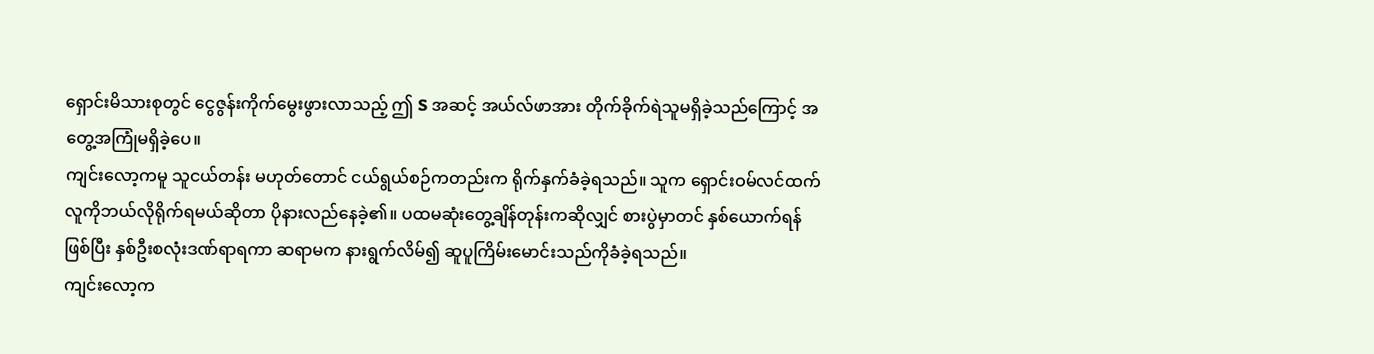ရှောင်းမိသားစုတွင် ငွေဇွန်းကိုက်မွေးဖွားလာသည့် ဤ S အဆင့် အယ်လ်ဖာအား တိုက်ခိုက်ရဲသူမရှိခဲ့သည်ကြောင့် အတွေ့အကြုံမရှိခဲ့ပေ။
ကျင်းလော့ကမူ သူငယ်တန်း မဟုတ်တောင် ငယ်ရွယ်စဉ်ကတည်းက ရိုက်နှက်ခံခဲ့ရသည်။ သူက ရှောင်းဝမ်လင်ထက်လူကိုဘယ်လိုရိုက်ရမယ်ဆိုတာ ပိုနားလည်နေခဲ့၏။ ပထမဆုံးတွေ့ချိန်တုန်းကဆိုလျှင် စားပွဲမှာတင် နှစ်ယောက်ရန်ဖြစ်ပြီး နှစ်ဦးစလုံးဒဏ်ရာရကာ ဆရာမက နားရွက်လိမ်၍ ဆူပူကြိမ်းမောင်းသည်ကိုခံခဲ့ရသည်။
ကျင်းလော့က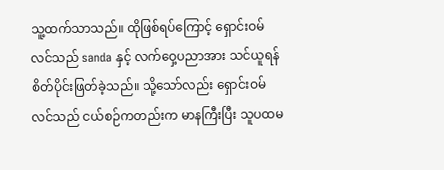သူ့ထက်သာသည်။ ထိုဖြစ်ရပ်ကြောင့် ရှောင်းဝမ်လင်သည် sanda နှင့် လက်ဝှေ့ပညာအား သင်ယူရန် စိတ်ပိုင်းဖြတ်ခဲ့သည်။ သို့သော်လည်း ရှောင်းဝမ်လင်သည် ငယ်စဉ်ကတည်းက မာနကြီးပြီး သူပထမ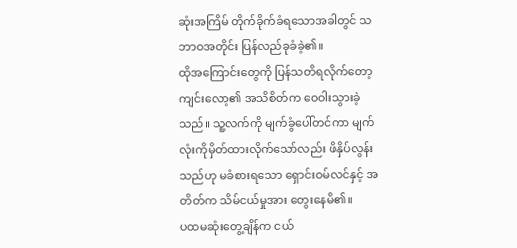ဆုံးအကြိမ် တိုက်ခိုက်ခံရသောအခါတွင် သဘာဝအတိုင်း ပြန်လည်ခုခံခဲ့၏။
ထိုအကြောင်းတွေကို ပြန်သတိရလိုက်တော့ ကျင်းလော့၏ အသိစိတ်က ဝေဝါးသွားခဲ့သည်။ သူ့လက်ကို မျက်ခွံပေါ်တင်ကာ မျက်လုံးကိုမှိတ်ထားလိုက်သော်လည်း ဖိနှိပ်လွန်းသည်ဟု မခံစားရသော ရှောင်းဝမ်လင်နှင့် အတိတ်က သိမ်ငယ်မှုအား တွေးနေမိ၏။
ပထမဆုံးတွေ့ချိန်က ငယ်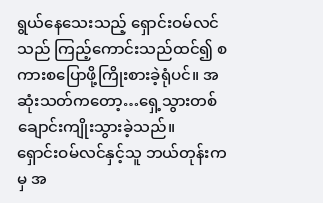ရွယ်နေသေးသည့် ရှောင်းဝမ်လင်သည် ကြည့်ကောင်းသည်ထင်၍ စကားစပြောဖို့ကြိုးစားခဲ့ရုံပင်။ အဆုံးသတ်ကတော့…ရှေ့သွားတစ်ချောင်းကျိုးသွားခဲ့သည်။
ရှောင်းဝမ်လင်နှင့်သူ ဘယ်တုန်းကမှ အ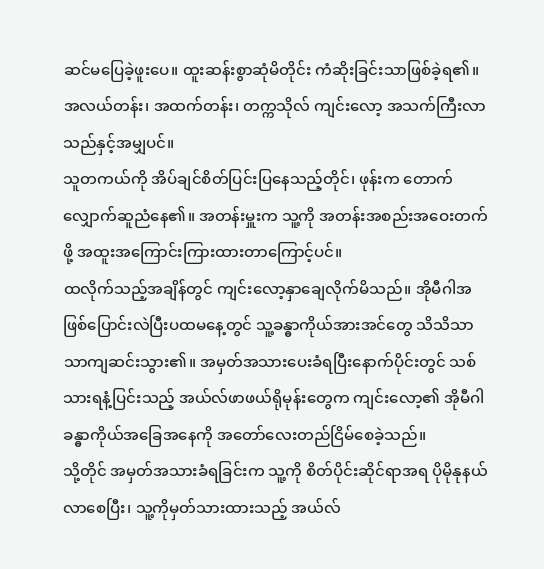ဆင်မပြေခဲ့ဖူးပေ။ ထူးဆန်းစွာဆုံမိတိုင်း ကံဆိုးခြင်းသာဖြစ်ခဲ့ရ၏။
အလယ်တန်း၊ အထက်တန်း၊ တက္ကသိုလ် ကျင်းလော့ အသက်ကြီးလာသည်နှင့်အမျှပင်။
သူတကယ်ကို အိပ်ချင်စိတ်ပြင်းပြနေသည့်တိုင်၊ ဖုန်းက တောက်လျှောက်ဆူညံနေ၏။ အတန်းမှူးက သူ့ကို အတန်းအစည်းအဝေးတက်ဖို့ အထူးအကြောင်းကြားထားတာကြောင့်ပင်။
ထလိုက်သည့်အချိန်တွင် ကျင်းလော့နှာချေလိုက်မိသည်။ အိုမီဂါအဖြစ်ပြောင်းလဲပြီးပထမနေ့တွင် သူ့ခန္ဓာကိုယ်အားအင်တွေ သိသိသာသာကျဆင်းသွား၏။ အမှတ်အသားပေးခံရပြီးနောက်ပိုင်းတွင် သစ်သားရနံ့ပြင်းသည့် အယ်လ်ဖာဖယ်ရိုမုန်းတွေက ကျင်းလော့၏ အိုမီဂါခန္ဓာကိုယ်အခြေအနေကို အတော်လေးတည်ငြိမ်စေခဲ့သည်။
သို့တိုင် အမှတ်အသားခံရခြင်းက သူ့ကို စိတ်ပိုင်းဆိုင်ရာအရ ပိုမိုနုနယ်လာစေပြီး၊ သူ့ကိုမှတ်သားထားသည့် အယ်လ်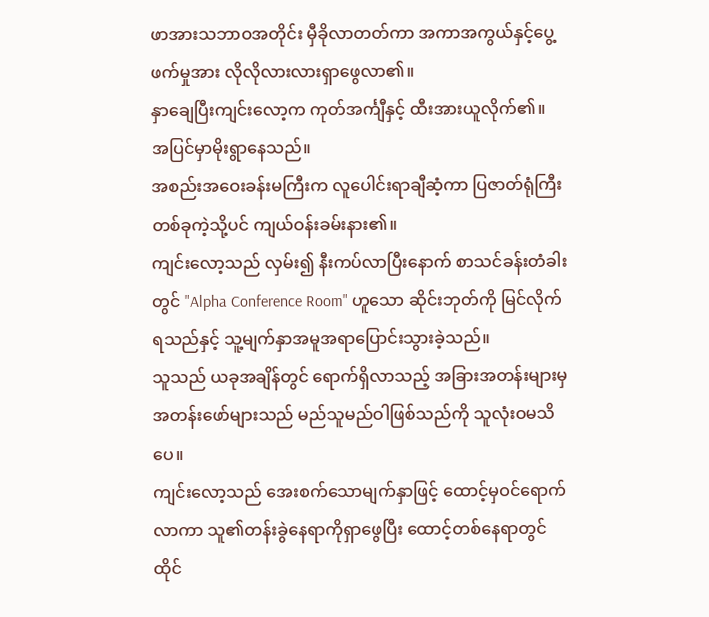ဖာအားသဘာဝအတိုင်း မှီခိုလာတတ်ကာ အကာအကွယ်နှင့်ပွေ့ဖက်မှုအား လိုလိုလားလားရှာဖွေလာ၏။
နှာချေပြီးကျင်းလော့က ကုတ်အင်္ကျီနှင့် ထီးအားယူလိုက်၏။
အပြင်မှာမိုးရွာနေသည်။
အစည်းအဝေးခန်းမကြီးက လူပေါင်းရာချီဆံ့ကာ ပြဇာတ်ရုံကြီးတစ်ခုကဲ့သို့ပင် ကျယ်ဝန်းခမ်းနား၏။
ကျင်းလော့သည် လှမ်း၍ နီးကပ်လာပြီးနောက် စာသင်ခန်းတံခါးတွင် "Alpha Conference Room" ဟူသော ဆိုင်းဘုတ်ကို မြင်လိုက်ရသည်နှင့် သူ့မျက်နှာအမူအရာပြောင်းသွားခဲ့သည်။
သူသည် ယခုအချိန်တွင် ရောက်ရှိလာသည့် အခြားအတန်းများမှ အတန်းဖော်များသည် မည်သူမည်ဝါဖြစ်သည်ကို သူလုံးဝမသိပေ။
ကျင်းလော့သည် အေးစက်သောမျက်နှာဖြင့် ထောင့်မှဝင်ရောက်လာကာ သူ၏တန်းခွဲနေရာကိုရှာဖွေပြီး ထောင့်တစ်နေရာတွင် ထိုင်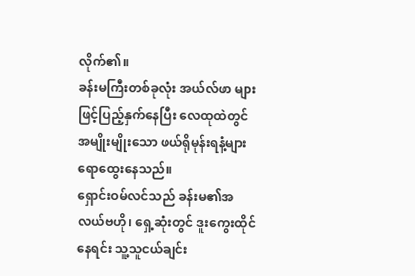လိုက်၏။
ခန်းမကြီးတစ်ခုလုံး အယ်လ်ဖာ များဖြင့်ပြည့်နှက်နေပြီး လေထုထဲတွင် အမျိုးမျိုးသော ဖယ်ရိုမုန်းရနံ့များ ရောထွေးနေသည်။
ရှောင်းဝမ်လင်သည် ခန်းမ၏အလယ်ဗဟို၊ ရှေ့ဆုံးတွင် ဒူးကွေးထိုင်နေရင်း သူ့သူငယ်ချင်း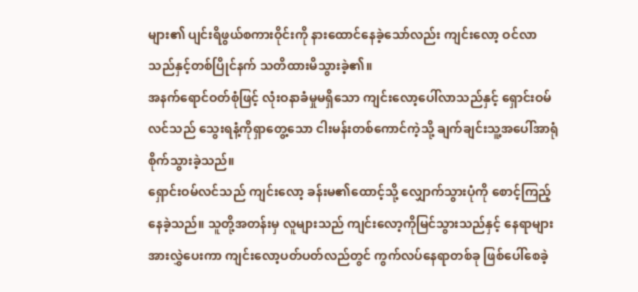များ၏ ပျင်းရိဖွယ်စကားဝိုင်းကို နားထောင်နေခဲ့သော်လည်း ကျင်းလော့ ဝင်လာသည်နှင့်တစ်ပြိုင်နက် သတိထားမိသွားခဲ့၏။
အနက်ရောင်ဝတ်စုံဖြင့် လုံးဝနာခံမှုမရှိသော ကျင်းလော့ပေါ်လာသည်နှင့် ရှောင်းဝမ်လင်သည် သွေးရနံ့ကိုရှာတွေ့သော ငါးမန်းတစ်ကောင်ကဲ့သို့ ချက်ချင်းသူ့အပေါ်အာရုံစိုက်သွားခဲ့သည်။
ရှောင်းဝမ်လင်သည် ကျင်းလော့ ခန်းမ၏ထောင့်သို့ လျှောက်သွားပုံကို စောင့်ကြည့်နေခဲ့သည်။ သူတို့အတန်းမှ လူများသည် ကျင်းလော့ကိုမြင်သွားသည်နှင့် နေရာများအားလွှဲပေးကာ ကျင်းလော့ပတ်ပတ်လည်တွင် ကွက်လပ်နေရာတစ်ခု ဖြစ်ပေါ်စေခဲ့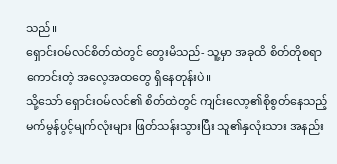သည်။
ရှောင်းဝမ်လင်စိတ်ထဲတွင် တွေးမိသည်- သူ့မှာ အခုထိ စိတ်တိုစရာကောင်းတဲ့ အလေ့အထတွေ ရှိနေတုန်းပဲ။
သို့သော် ရှောင်းဝမ်လင်၏ စိတ်ထဲတွင် ကျင်းလော့၏စိုစွတ်နေသည့် မက်မွန်ပွင့်မျက်လုံးများ ဖြတ်သန်းသွားပြီး သူ၏နှလုံးသား အနည်း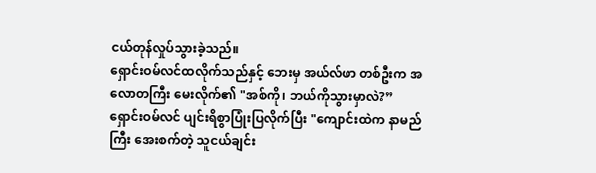ငယ်တုန်လှုပ်သွားခဲ့သည်။
ရှောင်းဝမ်လင်ထလိုက်သည်နှင့် ဘေးမှ အယ်လ်ဖာ တစ်ဦးက အလောတကြီး မေးလိုက်၏ "အစ်ကို၊ ဘယ်ကိုသွားမှာလဲ?”
ရှောင်းဝမ်လင် ပျင်းရိစွာပြုံးပြလိုက်ပြီး "ကျောင်းထဲက နာမည်ကြီး အေးစက်တဲ့ သူငယ်ချင်း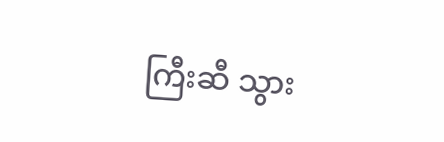ကြီးဆီ သွား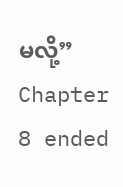မလို့”
Chapter 8 ended